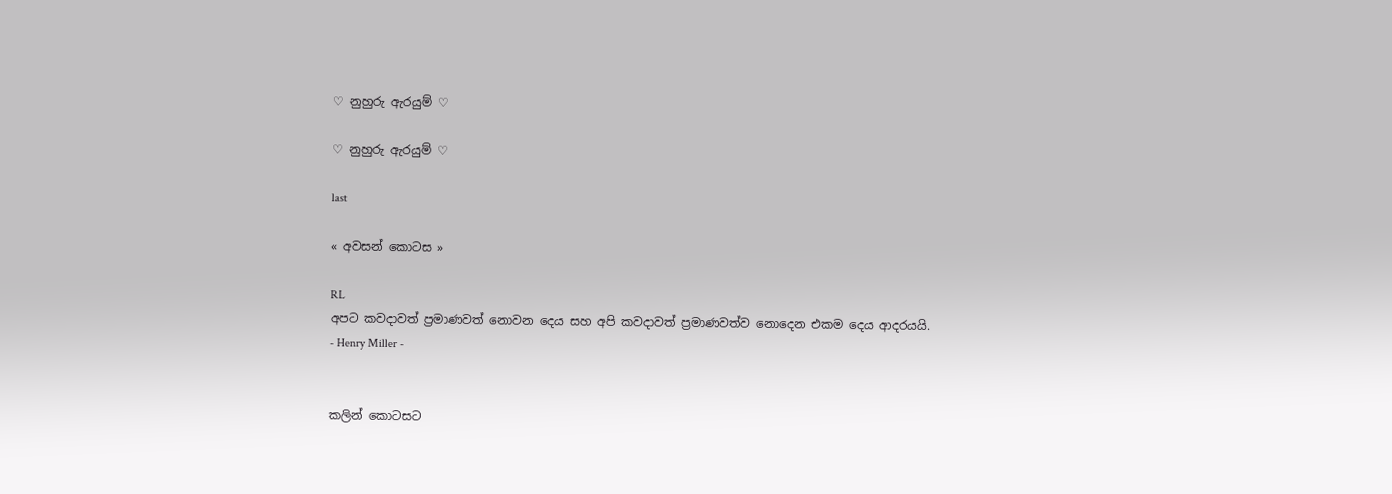♡ නුහුරු ඇරයුම් ♡

♡ නුහුරු ඇරයුම් ♡

last

« අවසන් කොටස »

RL
අපට කවදාවත් ප්‍රමාණවත් නොවන දෙය සහ අපි කවදාවත් ප්‍රමාණවත්ව නොදෙන එකම දෙය ආදරයයි.
- Henry Miller -


කලින් කොටසට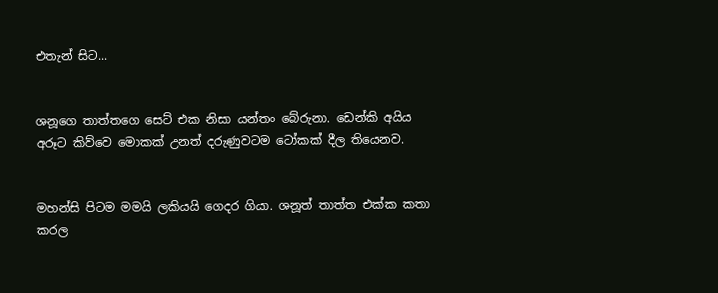එතැන් සිට...


ශනූගෙ තාත්තගෙ සෙට් එක නිසා යන්තං බේරුනා. ඩෙන්කි අයිය අරූට කිව්වෙ මොකක් උනත් දරුණුවටම ටෝකක් දීල තියෙනව.


මහන්සි පිටම මමයි ලකියයි ගෙදර ගියා. ශනූත් තාත්ත එක්ක කතා කරල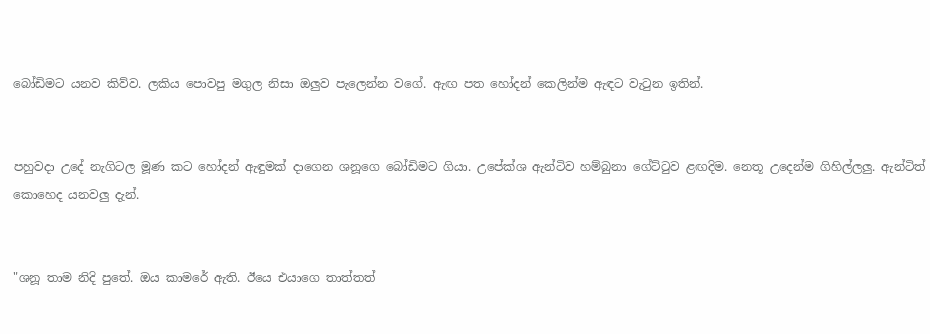බෝඩිමට යනව කිව්ව. ලකිය පොවපු මගුල නිසා ඔලුව පැලෙන්න වගේ. ඇඟ පත හෝදන් කෙලින්ම ඇඳට වැටුන ඉතින්.


පහුවදා උදේ නැගිටල මූණ කට හෝදන් ඇඳුමක් දාගෙන ශනූගෙ බෝඩිමට ගියා. උපේක්ශ ඇන්ටිව හම්බුනා ගේට්ටුව ළඟදිම. නෙතූ උදෙන්ම ගිහිල්ලලු. ඇන්ටිත් කොහෙද යනවලු දැන්.


"ශනූ තාම නිදි පුතේ. ඔය කාමරේ ඇති. ඊයෙ එයාගෙ තාත්තත්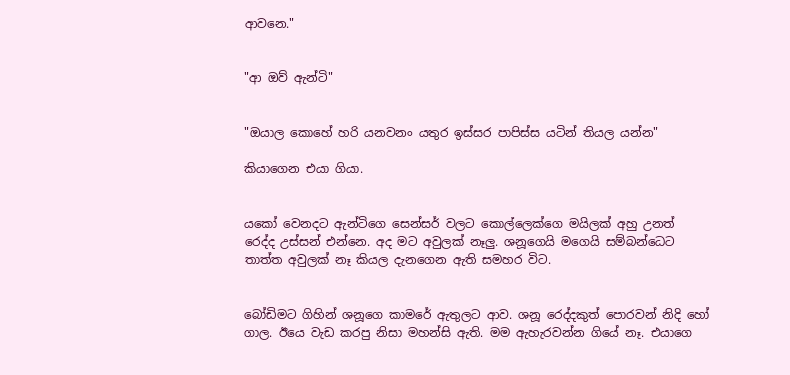ආවනෙ."


"ආ ඔව් ඇන්ටි"


"ඔයාල කොහේ හරි යනවනං යතුර ඉස්සර පාපිස්ස යටින් තියල යන්න"

කියාගෙන එයා ගියා.


යකෝ වෙනදට ඇන්ටිගෙ සෙන්සර් වලට කොල්ලෙක්ගෙ මයිලක් අහු උනත් රෙද්ද උස්සන් එන්නෙ. අද මට අවුලක් නෑලු. ශනූගෙයි මගෙයි සම්බන්ධෙට තාත්ත අවුලක් නෑ කියල දැනගෙන ඇති සමහර විට.


බෝඩිමට ගිහින් ශනූගෙ කාමරේ ඇතුලට ආව. ශනූ රෙද්දකුත් පොරවන් නිදි හෝ ගාල. ඊයෙ වැඩ කරපු නිසා මහන්සි ඇති. මම ඇහැරවන්න ගියේ නෑ. එයාගෙ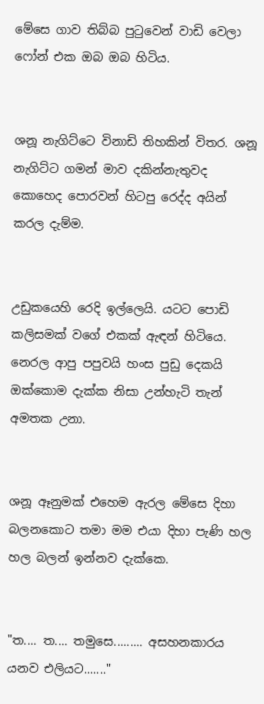මේසෙ ගාව තිබ්බ පුටුවෙන් වාඩි වෙලා ෆෝන් එක ඔබ ඔබ හිටිය.


ශනූ නැගිට්ටෙ විනාඩි තිහකින් විතර. ශනූ නැගිට්ට ගමන් මාව දකින්නැතුවද කොහෙද පොරවන් හිටපු රෙද්ද අයින් කරල දැම්ම.


උඩුකයෙහි රෙදි ඉල්ලෙයි. යටට පොඩි කලිසමක් වගේ එකක් ඇඳන් හිටියෙ. නෙරල ආපු පපුවයි හංස පුඩු දෙකයි ඔක්කොම දැක්ක නිසා උන්හැටි තැන් අමතක උනා.


ශනූ ඈනුමක් එහෙම ඇරල මේසෙ දිහා බලනකොට තමා මම එයා දිහා පැණි හල හල බලන් ඉන්නව දැක්කෙ.


"ත.... ත.... තමුසෙ......... අසහනකාරය යනව එලියට......."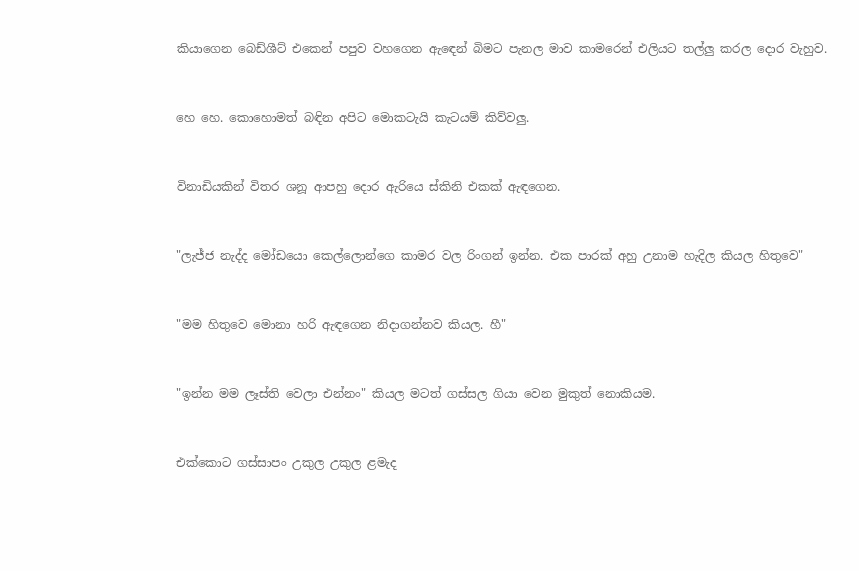කියාගෙන බෙඩ්ශීට් එකෙන් පපුව වහගෙන ඇඳෙන් බිමට පැනල මාව කාමරෙන් එලියට තල්ලු කරල දොර වැහුව.


හෙ හෙ. කොහොමත් බඳින අපිට මොකටැයි කැටයම් කිව්වලු.


විනාඩියකින් විතර ශනූ ආපහු දොර ඇරියෙ ස්කිනි එකක් ඇඳගෙන.


"ලැජ්ජ නැද්ද මෝඩයො කෙල්ලොන්ගෙ කාමර වල රිංගන් ඉන්න. එක පාරක් අහු උනාම හැදිල කියල හිතුවෙ"


"මම හිතුවෙ මොනා හරි ඇඳගෙන නිදාගන්නව කියල. හී"


"ඉන්න මම ලෑස්ති වෙලා එන්නං" කියල මටත් ගස්සල ගියා වෙන මුකුත් නොකියම.


එක්කොට ගස්සාපං උකුල උකුල ළමැද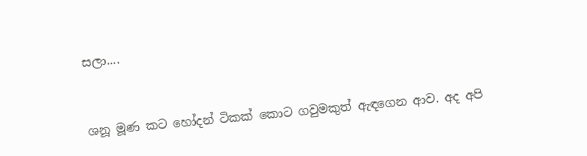සලා....


ශනූ මූණ කට හෝදන් ටිකක් කොට ගවුමකුත් ඇඳගෙන ආව. අද අපි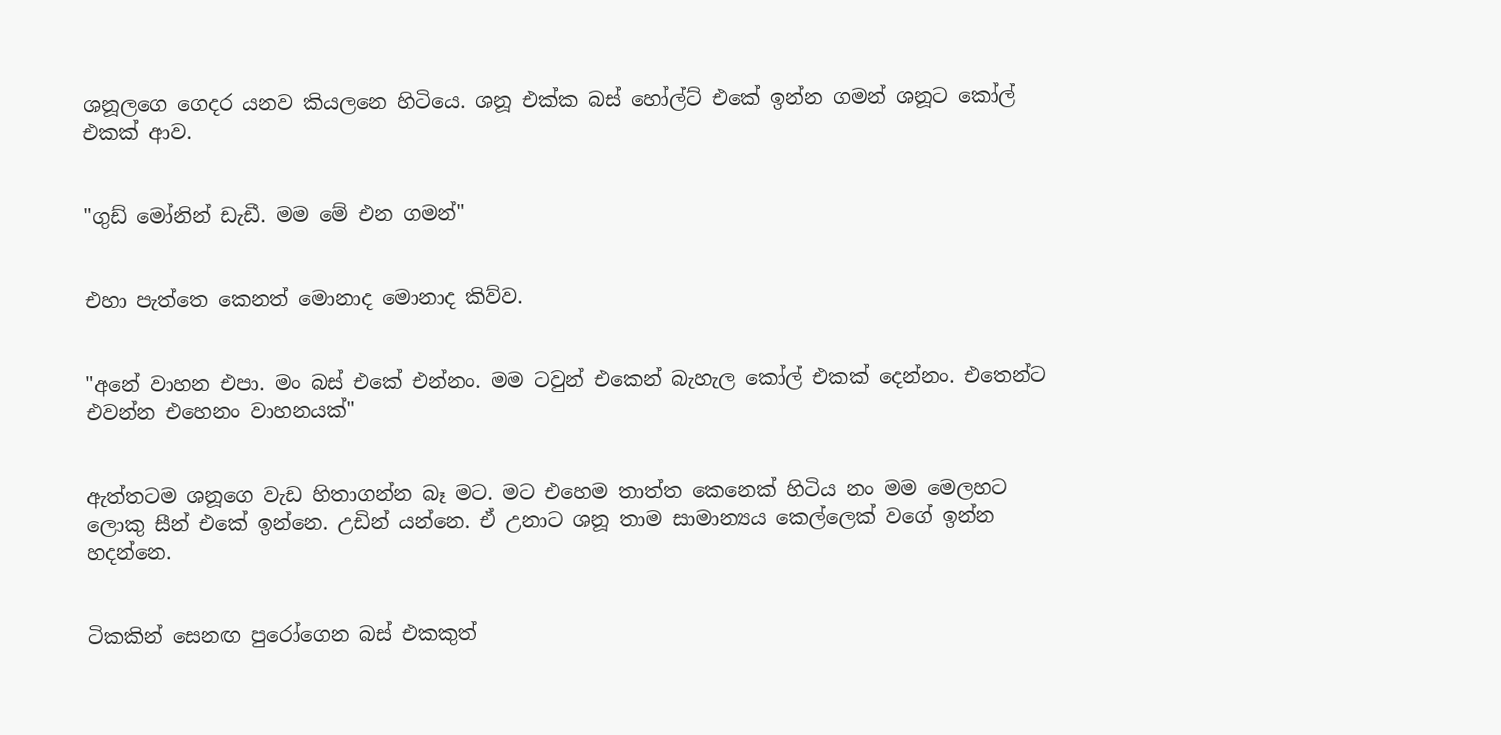ශනූලගෙ ගෙදර යනව කියලනෙ හිටියෙ. ශනූ එක්ක බස් හෝල්ට් එකේ ඉන්න ගමන් ශනූට කෝල් එකක් ආව.


"ගුඩ් මෝනින් ඩැඩී. මම මේ එන ගමන්"


එහා පැත්තෙ කෙනත් මොනාද මොනාද කිව්ව.


"අනේ වාහන එපා. මං බස් එකේ එන්නං. මම ටවුන් එකෙන් බැහැල කෝල් එකක් දෙන්නං. එතෙන්ට එවන්න එහෙනං වාහනයක්"


ඇත්තටම ශනූගෙ වැඩ හිතාගන්න බෑ මට. මට එහෙම තාත්ත කෙනෙක් හිටිය නං මම මෙලහට ලොකු සීන් එකේ ඉන්නෙ. උඩින් යන්නෙ. ඒ උනාට ශනූ තාම සාමාන්‍යය කෙල්ලෙක් වගේ ඉන්න හදන්නෙ.


ටිකකින් සෙනඟ පුරෝගෙන බස් එකකුත්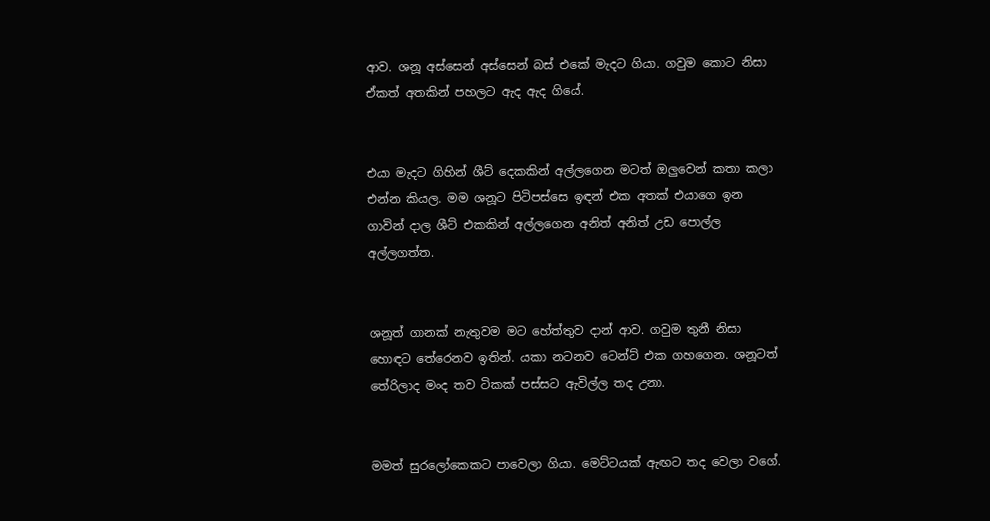ආව. ශනූ අස්සෙන් අස්සෙන් බස් එකේ මැදට ගියා. ගවුම කොට නිසා ඒකත් අතකින් පහලට ඇද ඇද ගියේ.


එයා මැදට ගිහින් ශීට් දෙකකින් අල්ලගෙන මටත් ඔලුවෙන් කතා කලා එන්න කියල. මම ශනූට පිටිපස්සෙ ඉඳන් එක අතක් එයාගෙ ඉන ගාවින් දාල ශීට් එකකින් අල්ලගෙන අනිත් අනිත් උඩ පොල්ල අල්ලගත්ත.


ශනූත් ගානක් නැතුවම මට හේත්තුව දාන් ආව. ගවුම තුනී නිසා හොඳට තේරෙනව ඉතින්. යකා නටනව ටෙන්ට් එක ගහගෙන. ශනූටත් තේරිලාද මංද තව ටිකක් පස්සට ඇවිල්ල තද උනා.


මමත් සුරලෝකෙකට පාවෙලා ගියා. මෙට්ටයක් ඇඟට තද වෙලා වගේ.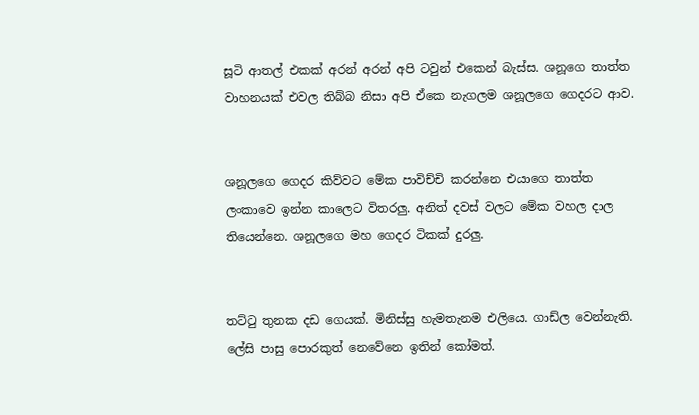සූටි ආතල් එකක් අරන් අරන් අපි ටවුන් එකෙන් බැස්ස. ශනූගෙ තාත්ත වාහනයක් එවල තිබ්බ නිසා අපි ඒකෙ නැගලම ශනූලගෙ ගෙදරට ආව.


ශනූලගෙ ගෙදර කිව්වට මේක පාවිච්චි කරන්නෙ එයාගෙ තාත්ත ලංකාවෙ ඉන්න කාලෙට විතරලු. අනිත් දවස් වලට මේක වහල දාල තියෙන්නෙ. ශනූලගෙ මහ ගෙදර ටිකක් දුරලු.


තට්ටු තුනක දඩ ගෙයක්. මිනිස්සු හැමතැනම එලියෙ. ගාඩ්ල වෙන්නැති. ලේසි පාසු පොරකුත් නෙවේනෙ ඉතින් කෝමත්.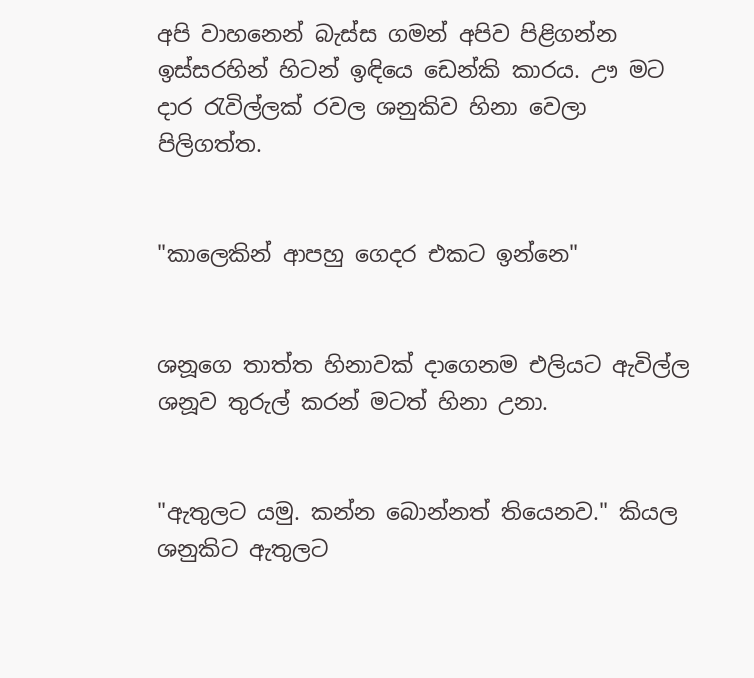අපි වාහනෙන් බැස්ස ගමන් අපිව පිළිගන්න ඉස්සරහින් හිටන් ඉඳියෙ ඩෙන්කි කාරය. ඌ මට දාර රැවිල්ලක් රවල ශනුකිව හිනා වෙලා පිලිගත්ත.


"කාලෙකින් ආපහු ගෙදර එකට ඉන්නෙ"


ශනූගෙ තාත්ත හිනාවක් දාගෙනම එලියට ඇවිල්ල ශනූව තුරුල් කරන් මටත් හිනා උනා.


"ඇතුලට යමු. කන්න බොන්නත් තියෙනව." කියල ශනුකිට ඇතුලට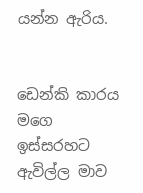යන්න ඇරිය.


ඩෙන්කි කාරය මගෙ ඉස්සරහට ඇවිල්ල මාව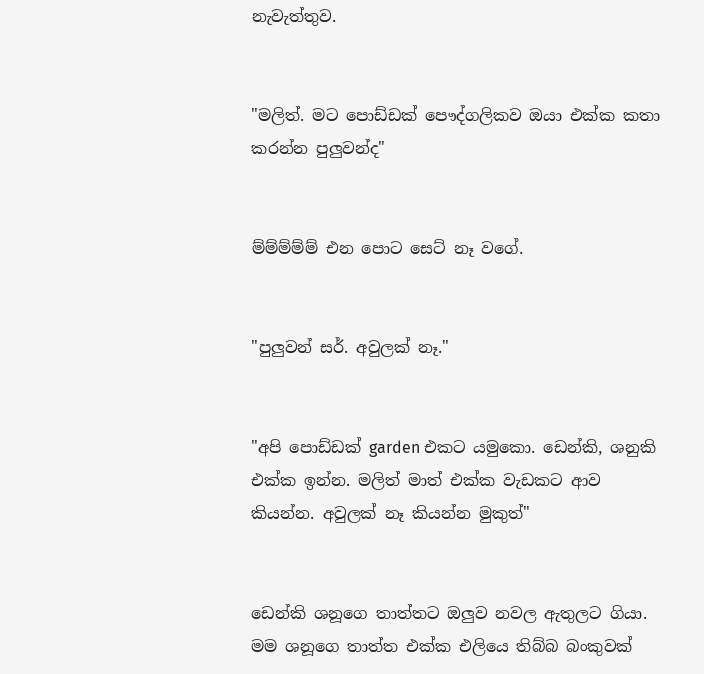නැවැත්තුව.


"මලිත්. මට පොඩ්ඩක් පෞද්ගලිකව ඔයා එක්ක කතා කරන්න පුලුවන්ද"


ම්ම්ම්ම්ම් එන පොට සෙට් නෑ වගේ.


"පුලුවන් සර්. අවුලක් නෑ."


"අපි පොඩ්ඩක් garden එකට යමුකො. ඩෙන්කි, ශනුකි එක්ක ඉන්න. මලිත් මාත් එක්ක වැඩකට ආව කියන්න. අවුලක් නෑ කියන්න මුකුත්"


ඩෙන්කි ශනූගෙ තාත්තට ඔලුව නවල ඇතුලට ගියා. මම ශනූගෙ තාත්ත එක්ක එලියෙ තිබ්බ බංකුවක්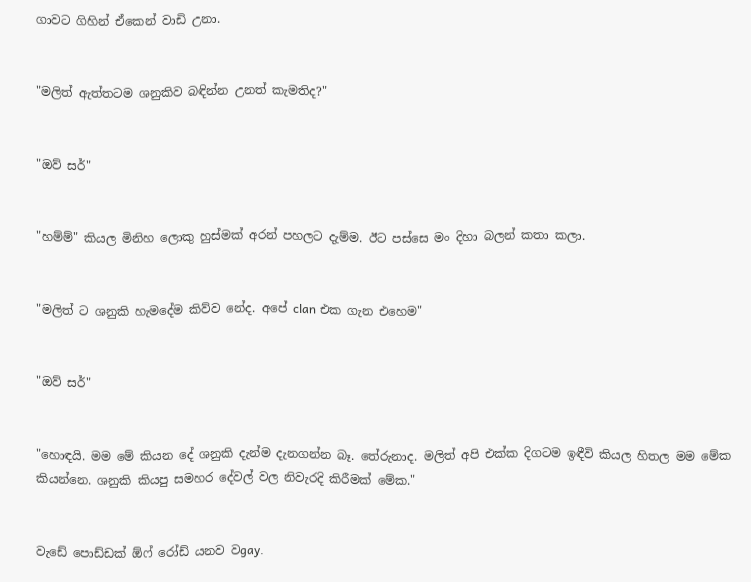ගාවට ගිහින් ඒකෙන් වාඩි උනා.


"මලිත් ඇත්තටම ශනුකිව බඳින්න උනත් කැමතිද?"


"ඔව් සර්"


"හම්ම්" කියල මිනිහ ලොකු හුස්මක් අරන් පහලට දැම්ම. ඊට පස්සෙ මං දිහා බලන් කතා කලා.


"මලිත් ට ශනුකි හැමදේම කිව්ව නේද. අපේ clan එක ගැන එහෙම"


"ඔව් සර්"


"හොඳයි. මම මේ කියන දේ ශනුකි දැන්ම දැනගන්න බෑ. තේරුනාද. මලිත් අපි එක්ක දිගටම ඉඳීවි කියල හිතල මම මේක කියන්නෙ. ශනුකි කියපු සමහර දේවල් වල නිවැරදි කිරීමක් මේක."


වැඩේ පොඩ්ඩක් ඕෆ් රෝඩ් යනව වgay.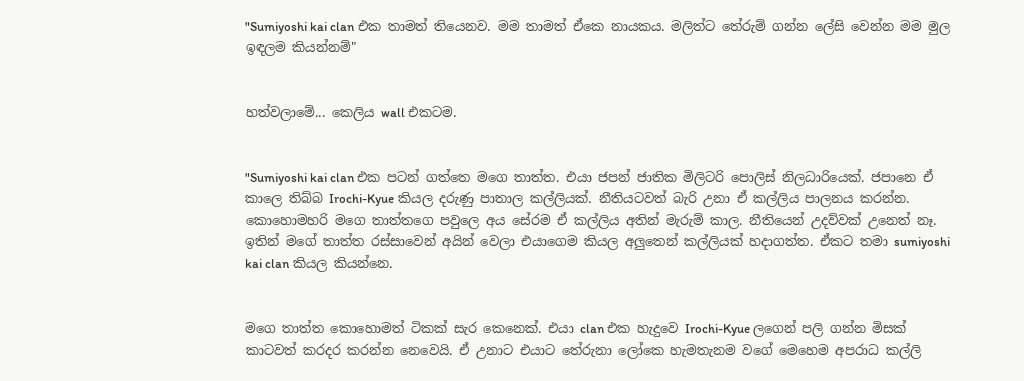"Sumiyoshi kai clan එක තාමත් තියෙනව. මම තාමත් ඒකෙ නායකය. මලිත්ට තේරුම් ගන්න ලේසි වෙන්න මම මුල ඉඳලම කියන්නම්"


හත්වලාමේ... කෙලිය wall එකටම.


"Sumiyoshi kai clan එක පටන් ගත්තෙ මගෙ තාත්ත. එයා ජපන් ජාතික මිලිටරි පොලිස් නිලධාරියෙක්. ජපානෙ ඒ කාලෙ තිබ්බ Irochi-Kyue කියල දරුණු පාතාල කල්ලියක්. නීතියටවත් බැරි උනා ඒ කල්ලිය පාලනය කරන්න. කොහොමහරි මගෙ තාත්තගෙ පවුලෙ අය සේරම ඒ කල්ලිය අතින් මැරුම් කාල. නීතියෙන් උදව්වක් උනෙත් නෑ. ඉතින් මගේ තාත්ත රස්සාවෙන් අයින් වෙලා එයාගෙම කියල අලුතෙන් කල්ලියක් හදාගත්ත. ඒකට තමා sumiyoshi kai clan කියල කියන්නෙ.


මගෙ තාත්ත කොහොමත් ටිකක් සැර කෙනෙක්. එයා clan එක හැදුවෙ Irochi-Kyue ලගෙන් පලි ගන්න මිසක් කාටවත් කරදර කරන්න නෙවෙයි. ඒ උනාට එයාට තේරුනා ලෝකෙ හැමතැනම වගේ මෙහෙම අපරාධ කල්ලි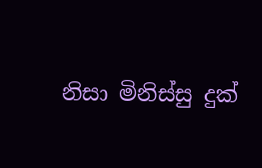නිසා මිනිස්සු දුක්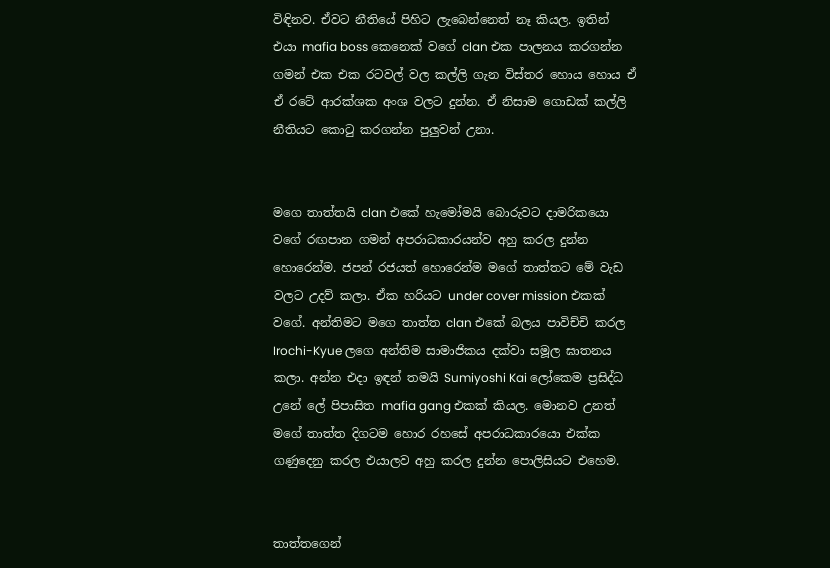විඳිනව. ඒවට නීතියේ පිහිට ලැබෙන්නෙත් නෑ කියල. ඉතින් එයා mafia boss කෙනෙක් වගේ clan එක පාලනය කරගන්න ගමන් එක එක රටවල් වල කල්ලි ගැන විස්තර හොය හොය ඒ ඒ රටේ ආරක්ශක අංශ වලට දුන්න. ඒ නිසාම ගොඩක් කල්ලි නීතියට කොටු කරගන්න පුලුවන් උනා.


මගෙ තාත්තයි clan එකේ හැමෝමයි බොරුවට දාමරිකයො වගේ රඟපාන ගමන් අපරාධකාරයන්ව අහු කරල දුන්න හොරෙන්ම. ජපන් රජයත් හොරෙන්ම මගේ තාත්තට මේ වැඩ වලට උදව් කලා. ඒක හරියට under cover mission එකක් වගේ. අන්තිමට මගෙ තාත්ත clan එකේ බලය පාවිච්චි කරල Irochi-Kyue ලගෙ අන්තිම සාමාජිකය දක්වා සමූල ඝාතනය කලා. අන්න එදා ඉඳන් තමයි Sumiyoshi Kai ලෝකෙම ප්‍රසිද්ධ උනේ ලේ පිපාසිත mafia gang එකක් කියල. මොනව උනත් මගේ තාත්ත දිගටම හොර රහසේ අපරාධකාරයො එක්ක ගණුදෙනු කරල එයාලව අහු කරල දුන්න පොලිසියට එහෙම.


තාත්තගෙන්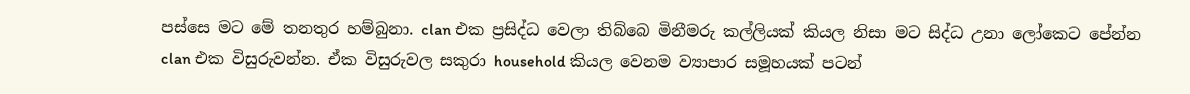පස්සෙ මට මේ තනතුර හම්බුනා. clan එක ප්‍රසිද්ධ වෙලා තිබ්බෙ මිනීමරු කල්ලියක් කියල නිසා මට සිද්ධ උනා ලෝකෙට පේන්න clan එක විසුරුවන්න. ඒක විසුරුවල සකුරා household කියල වෙනම ව්‍යාපාර සමූහයක් පටන්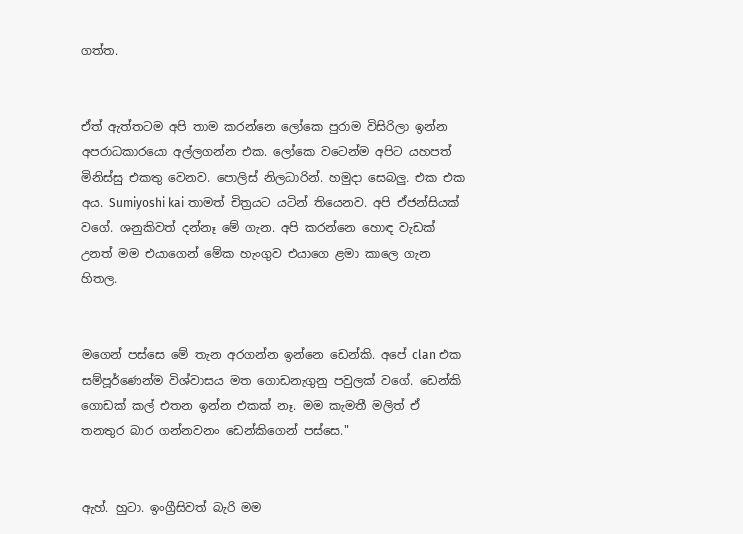ගත්ත.


ඒත් ඇත්තටම අපි තාම කරන්නෙ ලෝකෙ පුරාම විසිරිලා ඉන්න අපරාධකාරයො අල්ලගන්න එක. ලෝකෙ වටෙන්ම අපිට යහපත් මිනිස්සු එකතු වෙනව. පොලිස් නිලධාරින්. හමුදා සෙබලු. එක එක අය. Sumiyoshi kai තාමත් චිත්‍රයට යටින් තියෙනව. අපි ඒජන්සියක් වගේ. ශනුකිවත් දන්නෑ මේ ගැන. අපි කරන්නෙ හොඳ වැඩක් උනත් මම එයාගෙන් මේක හැංගුව එයාගෙ ළමා කාලෙ ගැන හිතල.


මගෙන් පස්සෙ මේ තැන අරගන්න ඉන්නෙ ඩෙන්කි. අපේ clan එක සම්පූර්ණෙන්ම විශ්වාසය මත ගොඩනැගුනු පවුලක් වගේ. ඩෙන්කි ගොඩක් කල් එතන ඉන්න එකක් නෑ. මම කැමතී මලිත් ඒ තනතුර බාර ගන්නවනං ඩෙන්කිගෙන් පස්සෙ."


ඇහ්. හුටා. ඉංග්‍රීසිවත් බැරි මම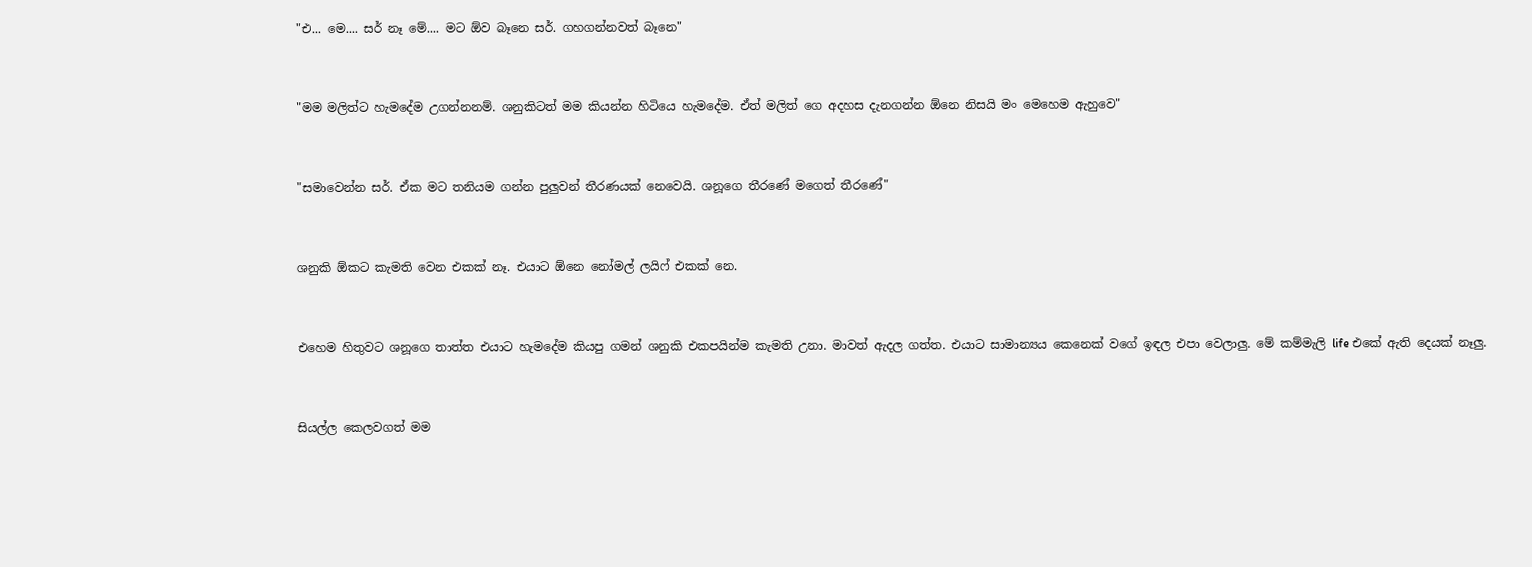"එ... මෙ.... සර් නෑ මේ.... මට ඕව බෑනෙ සර්. ගහගන්නවත් බෑනෙ"


"මම මලිත්ට හැමදේම උගන්නනම්. ශනුකිටත් මම කියන්න හිටියෙ හැමදේම. ඒත් මලිත් ගෙ අදහස දැනගන්න ඕනෙ නිසයි මං මෙහෙම ඇහුවෙ"


"සමාවෙන්න සර්. ඒක මට තනියම ගන්න පුලුවන් තීරණයක් නෙවෙයි. ශනූගෙ තීරණේ මගෙත් තීරණේ"


ශනුකි ඕකට කැමති වෙන එකක් නෑ. එයාට ඕනෙ නෝමල් ලයිෆ් එකක් නෙ.


එහෙම හිතුවට ශනූගෙ තාත්ත එයාට හැමදේම කියපු ගමන් ශනුකි එකපයින්ම කැමති උනා. මාවත් ඇදල ගත්ත. එයාට සාමාන්‍යය කෙනෙක් වගේ ඉඳල එපා වෙලාලු. මේ කම්මැලි life එකේ ඇති දෙයක් නෑලු.


සියල්ල කෙලවගත් මම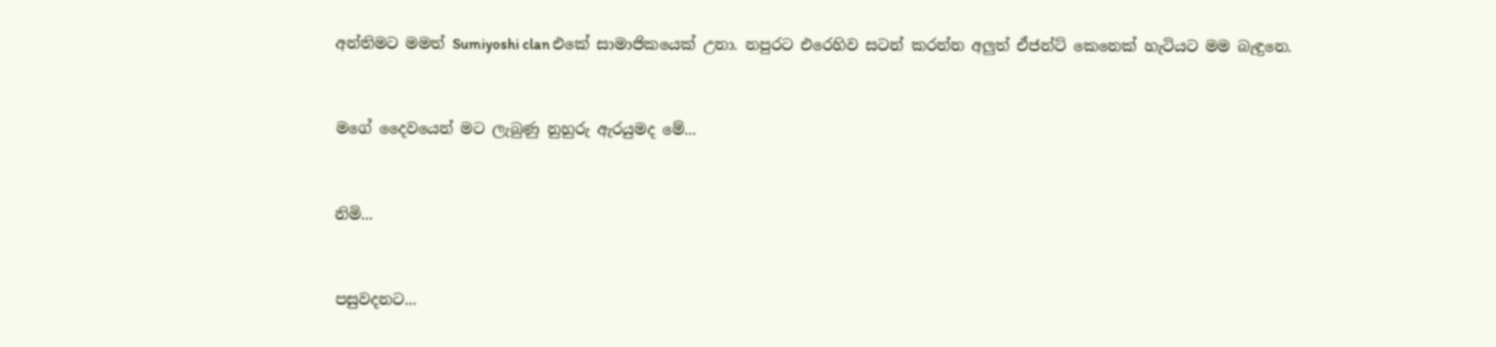අන්තිමට මමත් Sumiyoshi clan එකේ සාමාජිකයෙක් උනා. නපුරට එරෙහිව සටන් කරන්න අලුත් ඒජන්ට් කෙනෙක් හැටියට මම බැඳුනෙ.


මගේ දෛවයෙන් මට ලැබුණු නුහුරු ඇරයුමද මේ...


නිමි...


පසුවදනට...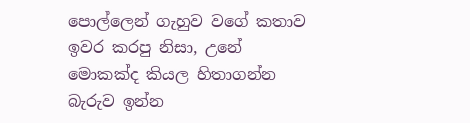පොල්ලෙන් ගැහුව වගේ කතාව ඉවර කරපු නිසා, උනේ මොකක්ද කියල හිතාගන්න බැරුව ඉන්න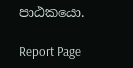පාඨකයො.

Report Page